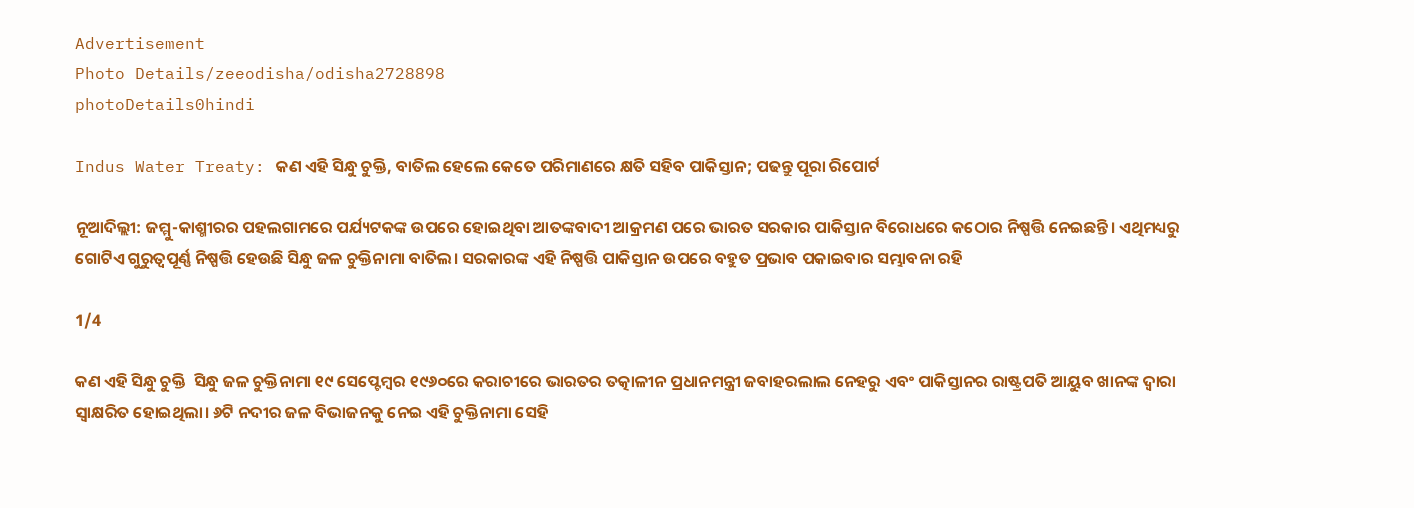Advertisement
Photo Details/zeeodisha/odisha2728898
photoDetails0hindi

Indus Water Treaty: କଣ ଏହି ସିନ୍ଧୁ ଚୁକ୍ତି, ବାତିଲ ହେଲେ କେତେ ପରିମାଣରେ କ୍ଷତି ସହିବ ପାକିସ୍ତାନ; ପଢନ୍ତୁ ପୂରା ରିପୋର୍ଟ

ନୂଆଦିଲ୍ଲୀ: ଜମ୍ମୁ-କାଶ୍ମୀରର ପହଲଗାମରେ ପର୍ଯ୍ୟଟକଙ୍କ ଉପରେ ହୋଇଥିବା ଆତଙ୍କବାଦୀ ଆକ୍ରମଣ ପରେ ଭାରତ ସରକାର ପାକିସ୍ତାନ ବିରୋଧରେ କଠୋର ନିଷ୍ପତ୍ତି ନେଇଛନ୍ତି। ଏଥିମଧ୍ୟରୁ ଗୋଟିଏ ଗୁରୁତ୍ୱପୂର୍ଣ୍ଣ ନିଷ୍ପତ୍ତି ହେଉଛି ସିନ୍ଧୁ ଜଳ ଚୁକ୍ତିନାମା ବାତିଲ। ସରକାରଙ୍କ ଏହି ନିଷ୍ପତ୍ତି ପାକିସ୍ତାନ ଉପରେ ବହୁତ ପ୍ରଭାବ ପକାଇବାର ସମ୍ଭାବନା ରହି

1/4

କଣ ଏହି ସିନ୍ଧୁ ଚୁକ୍ତି  ସିନ୍ଧୁ ଜଳ ଚୁକ୍ତିନାମା ୧୯ ସେପ୍ଟେମ୍ବର ୧୯୬୦ରେ କରାଚୀରେ ଭାରତର ତତ୍କାଳୀନ ପ୍ରଧାନମନ୍ତ୍ରୀ ଜବାହରଲାଲ ନେହରୁ ଏବଂ ପାକିସ୍ତାନର ରାଷ୍ଟ୍ରପତି ଆୟୁବ ଖାନଙ୍କ ଦ୍ୱାରା ସ୍ୱାକ୍ଷରିତ ହୋଇଥିଲା। ୬ଟି ନଦୀର ଜଳ ବିଭାଜନକୁ ନେଇ ଏହି ଚୁକ୍ତିନାମା ସେହି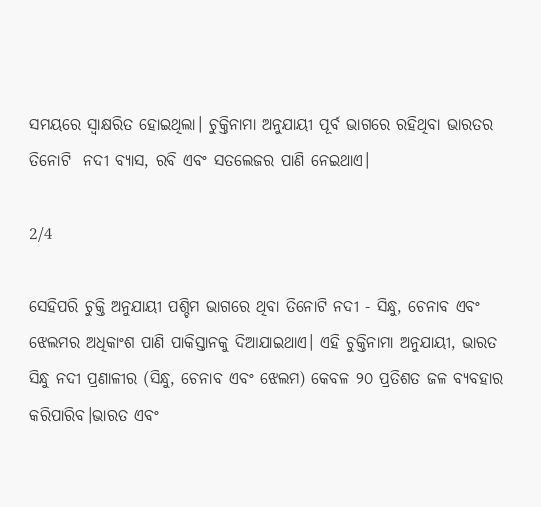ସମୟରେ ସ୍ୱାକ୍ଷରିତ ହୋଇଥିଲା। ଚୁକ୍ତିନାମା ଅନୁଯାୟୀ ପୂର୍ବ ଭାଗରେ ରହିଥିବା ଭାରତର ତିନୋଟି  ନଦୀ ବ୍ୟାସ, ରବି ଏବଂ ସତଲେଜର ପାଣି ନେଇଥାଏ।

2/4

ସେହିପରି ଚୁକ୍ତି ଅନୁଯାୟୀ ପଶ୍ଚିମ ଭାଗରେ ଥିବା ତିନୋଟି ନଦୀ - ସିନ୍ଧୁ, ଚେନାବ ଏବଂ ଝେଲମର ଅଧିକାଂଶ ପାଣି ପାକିସ୍ତାନକୁ ଦିଆଯାଇଥାଏ। ଏହି ଚୁକ୍ତିନାମା ଅନୁଯାୟୀ, ଭାରତ ସିନ୍ଧୁ ନଦୀ ପ୍ରଣାଳୀର (ସିନ୍ଧୁ, ଚେନାବ ଏବଂ ଝେଲମ) କେବଳ ୨୦ ପ୍ରତିଶତ ଜଳ ବ୍ୟବହାର କରିପାରିବ।ଭାରତ ଏବଂ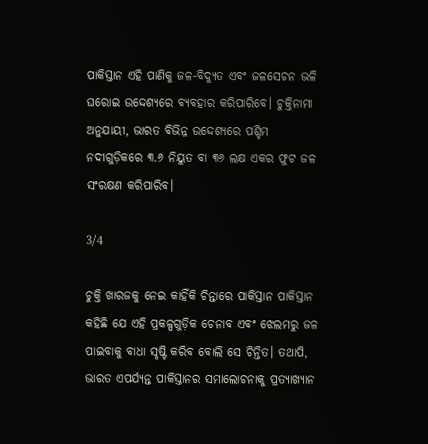ପାକିସ୍ତାନ ଏହି ପାଣିକୁ ଜଳ-ବିଦ୍ୟୁତ ଏବଂ ଜଳସେଚନ ଭଳି ଘରୋଇ ଉଦ୍ଦେଶ୍ୟରେ ବ୍ୟବହାର କରିପାରିବେ। ଚୁକ୍ତିନାମା ଅନୁଯାୟୀ, ଭାରତ ବିଭିନ୍ନ ଉଦ୍ଦେଶ୍ୟରେ ପଶ୍ଚିମ ନଦୀଗୁଡ଼ିକରେ ୩.୬ ନିୟୁତ ବା ୩୬ ଲକ୍ଷ ଏକର ଫୁଟ ଜଳ ସଂରକ୍ଷଣ କରିପାରିବ।

3/4

ଚୁକ୍ତି ଖାରଜକୁ ନେଇ କାହିଁକି ଚିନ୍ତାରେ ପାକିସ୍ତାନ ପାକିସ୍ତାନ କହିଛି ଯେ ଏହି ପ୍ରକଳ୍ପଗୁଡ଼ିକ ଚେନାବ ଏବଂ ଝେଲମରୁ ଜଳ ପାଇବାକୁ ବାଧା ସୃଷ୍ଟି କରିବ ବୋଲି ସେ ଚିନ୍ତିତ। ତଥାପି, ଭାରତ ଏପର୍ଯ୍ୟନ୍ତ ପାକିସ୍ତାନର ସମାଲୋଚନାକୁ ପ୍ରତ୍ୟାଖ୍ୟାନ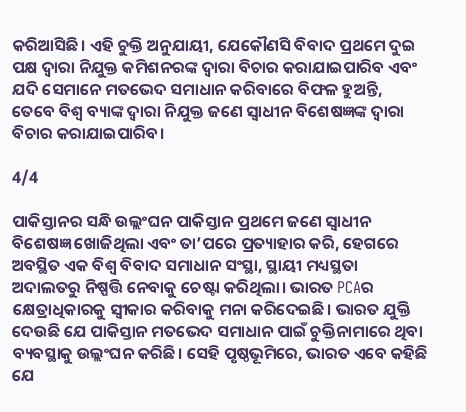କରିଆସିଛି। ଏହି ଚୁକ୍ତି ଅନୁଯାୟୀ, ଯେକୌଣସି ବିବାଦ ପ୍ରଥମେ ଦୁଇ ପକ୍ଷ ଦ୍ୱାରା ନିଯୁକ୍ତ କମିଶନରଙ୍କ ଦ୍ୱାରା ବିଚାର କରାଯାଇପାରିବ ଏବଂ ଯଦି ସେମାନେ ମତଭେଦ ସମାଧାନ କରିବାରେ ବିଫଳ ହୁଅନ୍ତି, ତେବେ ବିଶ୍ୱ ବ୍ୟାଙ୍କ ଦ୍ୱାରା ନିଯୁକ୍ତ ଜଣେ ସ୍ୱାଧୀନ ବିଶେଷଜ୍ଞଙ୍କ ଦ୍ୱାରା ବିଚାର କରାଯାଇପାରିବ।

4/4

ପାକିସ୍ତାନର ସନ୍ଧି ଉଲ୍ଲଂଘନ ପାକିସ୍ତାନ ପ୍ରଥମେ ଜଣେ ସ୍ୱାଧୀନ ବିଶେଷଜ୍ଞ ଖୋଜିଥିଲା ଏବଂ ତା’ପରେ ପ୍ରତ୍ୟାହାର କରି, ହେଗରେ ଅବସ୍ଥିତ ଏକ ବିଶ୍ୱ ବିବାଦ ସମାଧାନ ସଂସ୍ଥା, ସ୍ଥାୟୀ ମଧ୍ୟସ୍ଥତା ଅଦାଲତରୁ ନିଷ୍ପତ୍ତି ନେବାକୁ ଚେଷ୍ଟା କରିଥିଲା। ଭାରତ PCAର କ୍ଷେତ୍ରାଧିକାରକୁ ସ୍ୱୀକାର କରିବାକୁ ମନା କରିଦେଇଛି। ଭାରତ ଯୁକ୍ତି ଦେଉଛି ଯେ ପାକିସ୍ତାନ ମତଭେଦ ସମାଧାନ ପାଇଁ ଚୁକ୍ତିନାମାରେ ଥିବା ବ୍ୟବସ୍ଥାକୁ ଉଲ୍ଲଂଘନ କରିଛି। ସେହି ପୃଷ୍ଠଭୂମିରେ, ଭାରତ ଏବେ କହିଛି ଯେ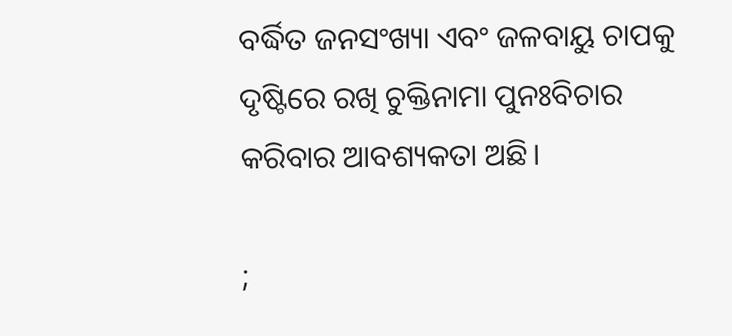ବର୍ଦ୍ଧିତ ଜନସଂଖ୍ୟା ଏବଂ ଜଳବାୟୁ ଚାପକୁ ଦୃଷ୍ଟିରେ ରଖି ଚୁକ୍ତିନାମା ପୁନଃବିଚାର କରିବାର ଆବଶ୍ୟକତା ଅଛି।

;